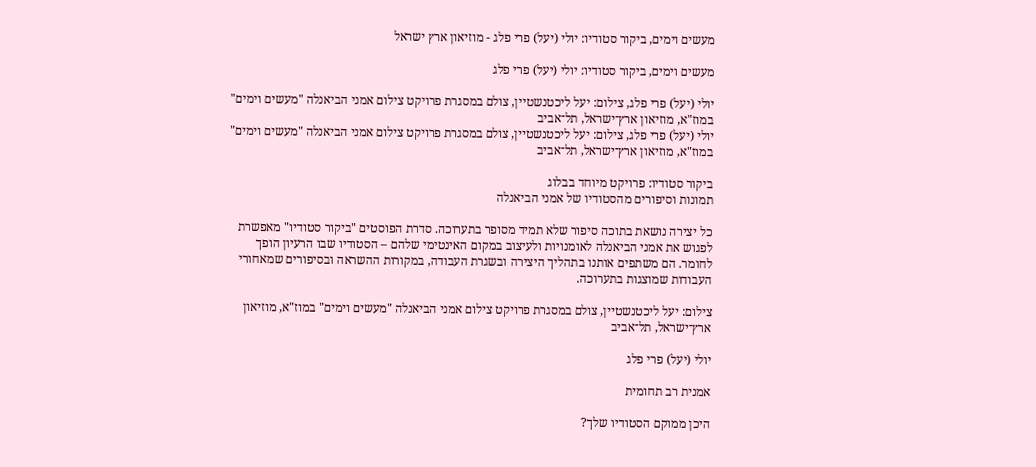מעשים וימים, ביקור סטודיו: יולי (יעל) פרי פלג - מוזיאון ארץ ישראל

מעשים וימים, ביקור סטודיו: יולי (יעל) פרי פלג

יולי (יעל) פרי פלג, צילום: יעל ליכטנשטיין, צולם במסגרת פרויקט צילום אמני הביאנלה "מעשים וימים" במוז"א, מוזיאון ארץ־ישראל, תל־אביב
יולי (יעל) פרי פלג, צילום: יעל ליכטנשטיין, צולם במסגרת פרויקט צילום אמני הביאנלה "מעשים וימים" במוז"א, מוזיאון ארץ־ישראל, תל־אביב

ביקור סטודיו: פרויקט מיוחד בבלוג
תמונות וסיפורים מהסטודיו של אמני הביאנלה

כל יצירה נושאת בתוכה סיפור שלא תמיד מסופר בתערוכה. סדרת הפוסטים "ביקור סטודיו" מאפשרת לפגוש את אמני הביאנלה לאומנויות ולעיצוב במקום האינטימי שלהם – הסטודיו שבו הרעיון הופך לחומר. הם משתפים אותנו בתהליך היצירה ובשגרת העבודה, במקורות ההשראה ובסיפורים שמאחורי העבודות שמוצגות בתערוכה.

צילום: יעל ליכטנשטיין, צולם במסגרת פרויקט צילום אמני הביאנלה "מעשים וימים" במוז"א, מוזיאון ארץ־ישראל, תל־אביב

יולי (יעל) פרי פלג

אמנית רב תחומית

היכן ממוקם הסטודיו שלך?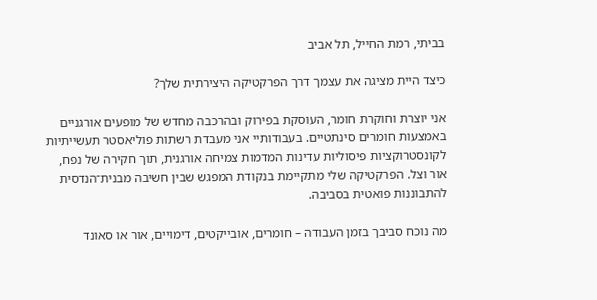בביתי, רמת החייל, תל אביב

כיצד היית מציגה את עצמך דרך הפרקטיקה היצירתית שלך?

אני יוצרת וחוקרת חומר, העוסקת בפירוק ובהרכבה מחדש של מופעים אורגניים באמצעות חומרים סינתטיים. בעבודותיי אני מעבדת רשתות פוליאסטר תעשייתיות לקונסטרוקציות פיסוליות עדינות המדמות צמיחה אורגנית, תוך חקירה של נפח, אור וצל. הפרקטיקה שלי מתקיימת בנקודת המפגש שבין חשיבה מבנית־הנדסית להתבוננות פואטית בסביבה.

מה נוכח סביבך בזמן העבודה – חומרים, אובייקטים, דימויים, אור או סאונד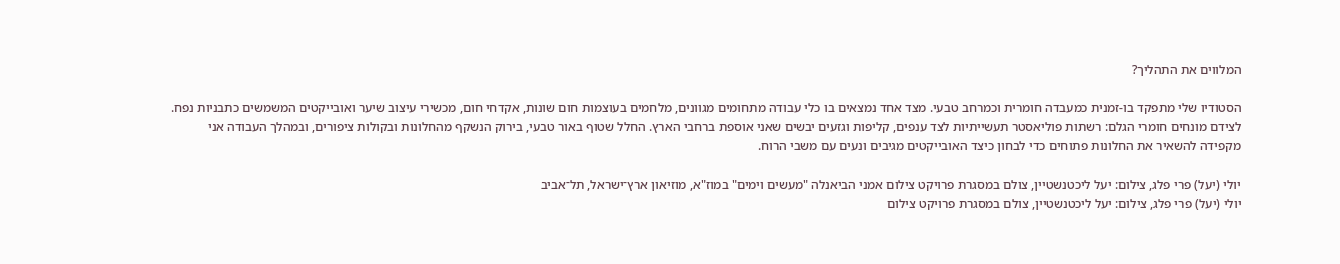המלווים את התהליך?

הסטודיו שלי מתפקד בו-זמנית כמעבדה חומרית וכמרחב טבעי. מצד אחד נמצאים בו כלי עבודה מתחומים מגוונים, מלחמים בעוצמות חום שונות, אקדחי חום, מכשירי עיצוב שיער ואובייקטים המשמשים כתבניות נפח. לצידם מונחים חומרי הגלם: רשתות פוליאסטר תעשייתיות לצד ענפים, קליפות וגזעים יבשים שאני אוספת ברחבי הארץ. החלל שטוף באור טבעי, בירוק הנשקף מהחלונות ובקולות ציפורים, ובמהלך העבודה אני מקפידה להשאיר את החלונות פתוחים כדי לבחון כיצד האובייקטים מגיבים ונעים עם משבי הרוח.

יולי (יעל) פרי פלג, צילום: יעל ליכטנשטיין, צולם במסגרת פרויקט צילום אמני הביאנלה "מעשים וימים" במוז"א, מוזיאון ארץ־ישראל, תל־אביב
יולי (יעל) פרי פלג, צילום: יעל ליכטנשטיין, צולם במסגרת פרויקט צילום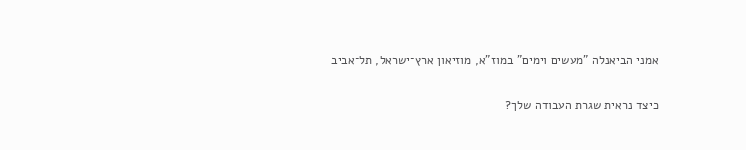אמני הביאנלה "מעשים וימים" במוז"א, מוזיאון ארץ־ישראל, תל־אביב

כיצד נראית שגרת העבודה שלך?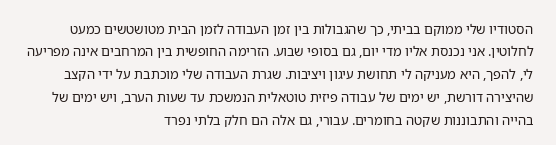הסטודיו שלי ממוקם בביתי, כך שהגבולות בין זמן העבודה לזמן הבית מטושטשים כמעט לחלוטין. אני נכנסת אליו מדי יום, גם בסופי שבוע. הזרימה החופשית בין המרחבים אינה מפריעה לי, להפך, היא מעניקה לי תחושת עיגון ויציבות. שגרת העבודה שלי מוכתבת על ידי הקצב שהיצירה דורשת, יש ימים של עבודה פיזית טוטאלית הנמשכת עד שעות הערב, ויש ימים של בהייה והתבוננות שקטה בחומרים. עבורי, גם אלה הם חלק בלתי נפרד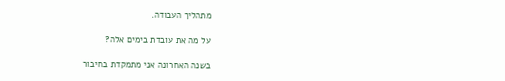מתהליך העבודה.

על מה את עובדת בימים אלה?

בשנה האחרונה אני מתמקדת בחיבור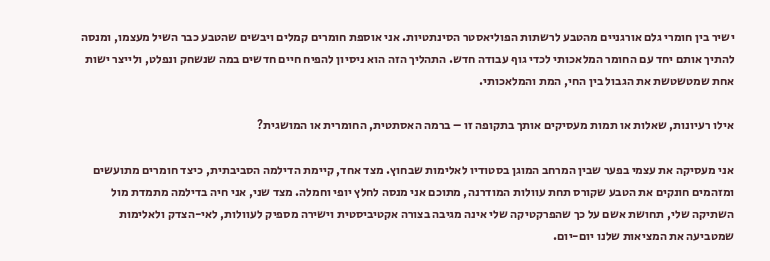ישיר בין חומרי גלם אורגניים מהטבע לרשתות הפוליאסטר הסינתטיות. אני אוספת חומרים קמלים ויבשים שהטבע כבר השיל מעצמו, ומנסה להתיך אותם יחד עם החומר המלאכותי לכדי גוף עבודה חדש. התהליך הזה הוא ניסיון להפיח חיים חדשים במה שנשחק ונפלט, ולייצר ישות אחת שמטשטשת את הגבול בין החי, המת והמלאכותי.

אילו רעיונות, שאלות או תמות מעסיקים אותך בתקופה זו – ברמה האסתטית, החומרית או המושגית?

אני מעסיקה את עצמי בפער שבין המרחב המוגן בסטודיו לאלימות שבחוץ. מצד אחד, קיימת הדילמה הסביבתית, כיצד חומרים מתועשים ומזהמים חונקים את הטבע שקורס תחת עוולות המודרנה, מתוכם אני מנסה לחלץ יופי וחמלה. מצד שני, אני חיה בדילמה מתמדת מול השתיקה שלי, תחושת אשם על כך שהפרקטיקה שלי אינה מגיבה בצורה אקטיביסטית וישירה מספיק לעוולות, לאי-הצדק ולאלימות שמטביעה את המציאות שלנו יום-יום.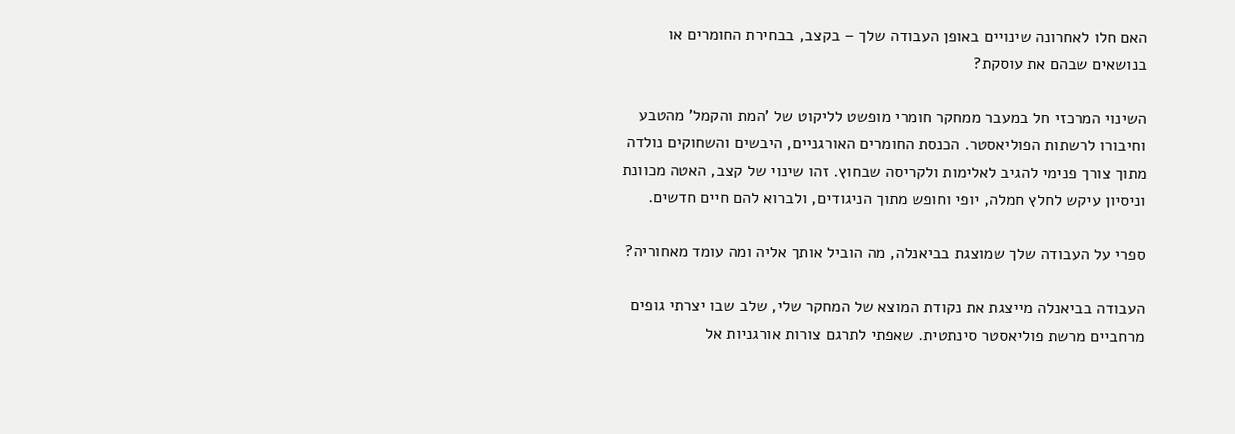האם חלו לאחרונה שינויים באופן העבודה שלך – בקצב, בבחירת החומרים או בנושאים שבהם את עוסקת?

השינוי המרכזי חל במעבר ממחקר חומרי מופשט לליקוט של 'המת והקמל' מהטבע וחיבורו לרשתות הפוליאסטר. הכנסת החומרים האורגניים, היבשים והשחוקים נולדה מתוך צורך פנימי להגיב לאלימות ולקריסה שבחוץ. זהו שינוי של קצב, האטה מכוונת וניסיון עיקש לחלץ חמלה, יופי וחופש מתוך הניגודים, ולברוא להם חיים חדשים.

ספרי על העבודה שלך שמוצגת בביאנלה, מה הוביל אותך אליה ומה עומד מאחוריה?

העבודה בביאנלה מייצגת את נקודת המוצא של המחקר שלי, שלב שבו יצרתי גופים מרחביים מרשת פוליאסטר סינתטית. שאפתי לתרגם צורות אורגניות אל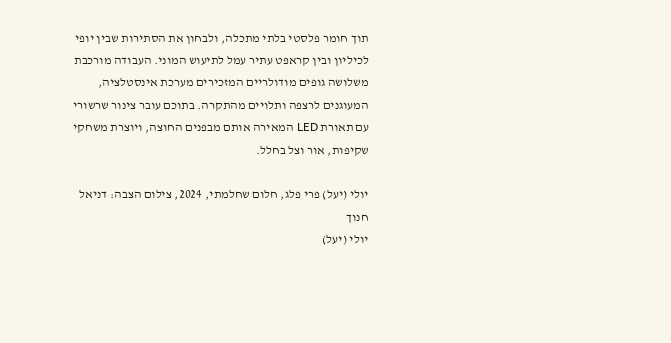תוך חומר פלסטי בלתי מתכלה, ולבחון את הסתירות שבין יופי לכיליון ובין קראפט עתיר עמל לתיעוש המוני. העבודה מורכבת משלושה גופים מודולריים המזכירים מערכת אינסטלציה, המעוגנים לרצפה ותלויים מהתקרה. בתוכם עובר צינור שרשורי עם תאורת LED המאירה אותם מבפנים החוצה, ויוצרת משחקי שקיפות, אור וצל בחלל.

יולי (יעל) פרי פלג, חלום שחלמתי, 2024, צילום הצבה: דניאל חנוך
יולי (יעל)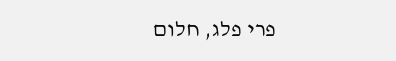פרי פלג, חלום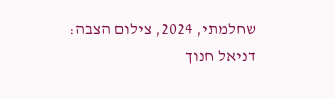שחלמתי, 2024, צילום הצבה: דניאל חנוך